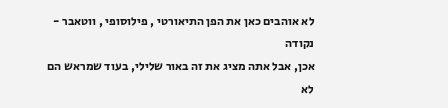לא אוהבים כאן את הפן התיאורטי , פילוסופי , ווטאבר - נקודה
אכן, אבל אתה מציג את זה באור שלילי, בעוד שמראש הם לא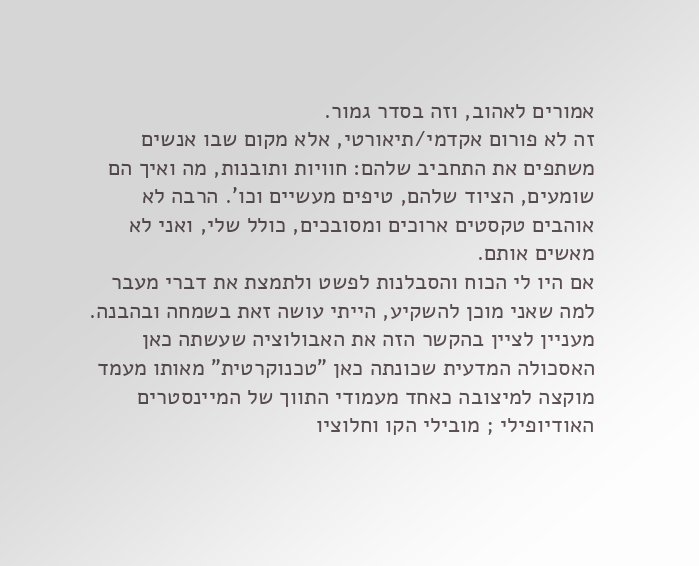אמורים לאהוב, וזה בסדר גמור.
זה לא פורום אקדמי/תיאורטי, אלא מקום שבו אנשים משתפים את התחביב שלהם: חוויות ותובנות, מה ואיך הם שומעים, הציוד שלהם, טיפים מעשיים וכו'. הרבה לא אוהבים טקסטים ארוכים ומסובכים, כולל שלי, ואני לא מאשים אותם.
אם היו לי הכוח והסבלנות לפשט ולתמצת את דברי מעבר למה שאני מוכן להשקיע, הייתי עושה זאת בשמחה ובהבנה.
מעניין לציין בהקשר הזה את האבולוציה שעשתה כאן האסכולה המדעית שכונתה כאן "טכנוקרטית" מאותו מעמד מוקצה למיצובה כאחד מעמודי התווך של המיינסטרים האודיופילי ; מובילי הקו וחלוציו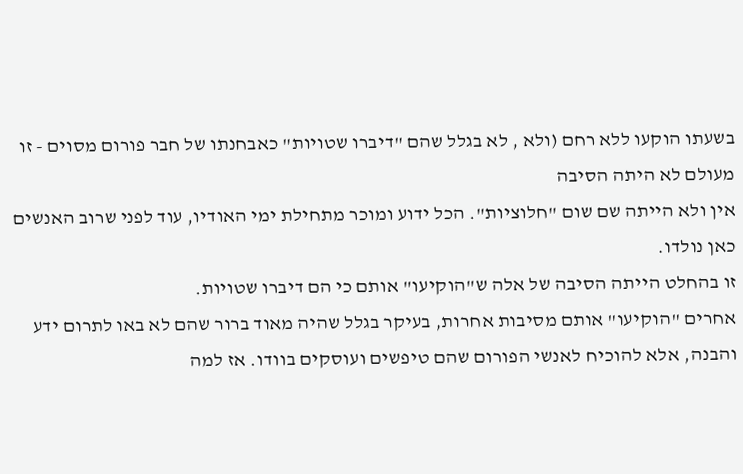בשעתו הוקעו ללא רחם (ולא , לא בגלל שהם "דיברו שטויות" כאבחנתו של חבר פורום מסוים - זו מעולם לא היתה הסיבה
אין ולא הייתה שם שום "חלוציות". הכל ידוע ומוכר מתחילת ימי האודיו, עוד לפני שרוב האנשים כאן נולדו.
זו בהחלט הייתה הסיבה של אלה ש"הוקיעו" אותם כי הם דיברו שטויות.
אחרים "הוקיעו" אותם מסיבות אחרות, בעיקר בגלל שהיה מאוד ברור שהם לא באו לתרום ידע והבנה, אלא להוכיח לאנשי הפורום שהם טיפשים ועוסקים בוודו. אז למה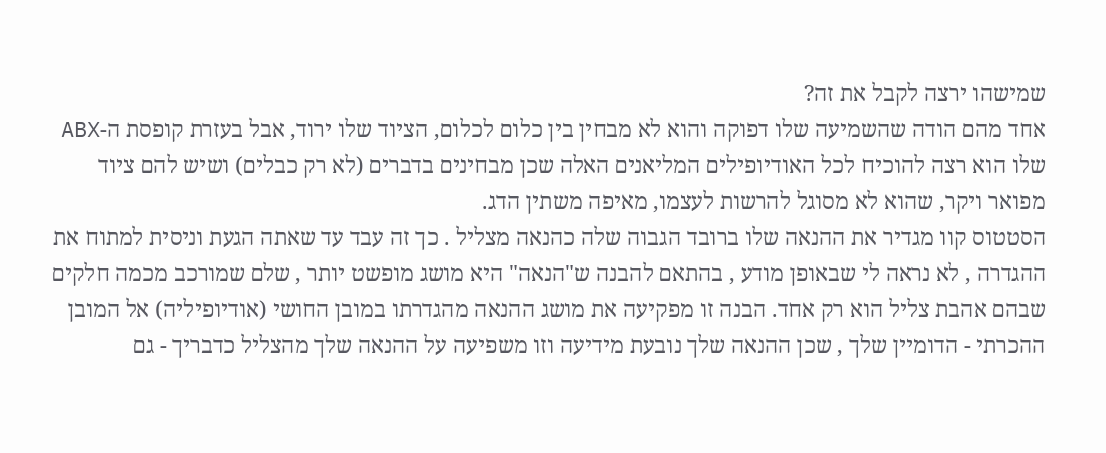שמישהו ירצה לקבל את זה?
אחד מהם הודה שהשמיעה שלו דפוקה והוא לא מבחין בין כלום לכלום, הציוד שלו ירוד, אבל בעזרת קופסת ה-ABX שלו הוא רצה להוכיח לכל האודיופילים המליאנים האלה שכן מבחינים בדברים (לא רק כבלים) ושיש להם ציוד מפואר ויקר, שהוא לא מסוגל להרשות לעצמו, מאיפה משתין הדג.
הסטטוס קוו מגדיר את ההנאה שלו ברובד הגבוה שלה כהנאה מצליל . כך זה עבד עד שאתה הגעת וניסית למתוח את ההגדרה , לא נראה לי שבאופן מודע , בהתאם להבנה ש"הנאה" היא מושג מופשט יותר , שלם שמורכב מכמה חלקים שבהם אהבת צליל הוא רק אחד. הבנה זו מפקיעה את מושג ההנאה מהגדרתו במובן החושי (אודיופיליה) אל המובן ההכרתי - הדומיין שלך , שכן ההנאה שלך נובעת מידיעה וזו משפיעה על ההנאה שלך מהצליל כדבריך - גם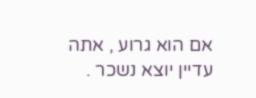אם הוא גרוע , אתה עדיין יוצא נשכר .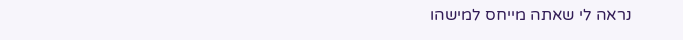נראה לי שאתה מייחס למישהו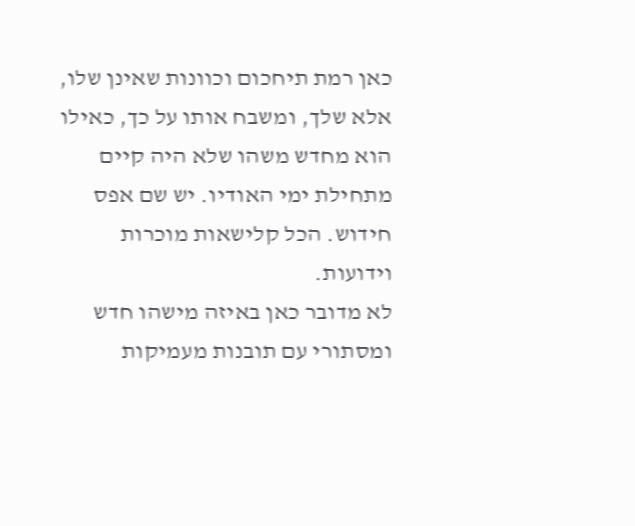כאן רמת תיחכום וכוונות שאינן שלו, אלא שלך, ומשבח אותו על כך, כאילו הוא מחדש משהו שלא היה קיים מתחילת ימי האודיו. יש שם אפס חידוש. הכל קלישאות מוכרות וידועות.
לא מדובר כאן באיזה מישהו חדש ומסתורי עם תובנות מעמיקות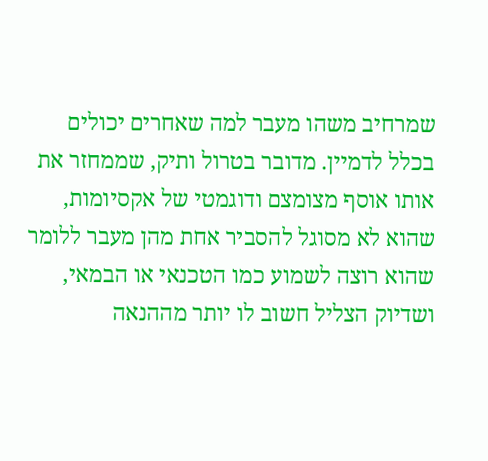שמרחיב משהו מעבר למה שאחרים יכולים בכלל לדמיין. מדובר בטרול ותיק, שממחזר את אותו אוסף מצומצם ודוגמטי של אקסיומות, שהוא לא מסוגל להסביר אחת מהן מעבר ללומר שהוא רוצה לשמוע כמו הטכנאי או הבמאי, ושדיוק הצליל חשוב לו יותר מההנאה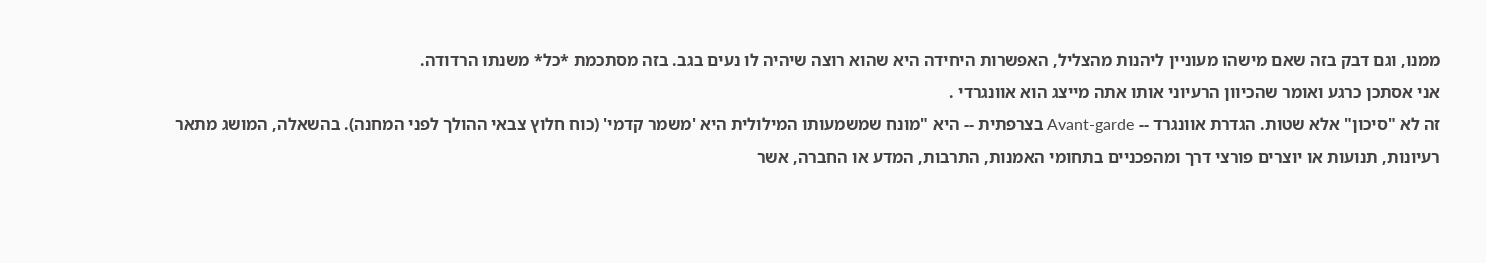ממנו, וגם דבק בזה שאם מישהו מעוניין ליהנות מהצליל, האפשרות היחידה היא שהוא רוצה שיהיה לו נעים בגב. בזה מסתכמת *כל* משנתו הרדודה.
אני אסתכן כרגע ואומר שהכיוון הרעיוני אותו אתה מייצג הוא אוונגרדי .
זה לא "סיכון" אלא שטות. הגדרת אוונגרד -- Avant-garde בצרפתית -- היא "מונח שמשמעותו המילולית היא 'משמר קדמי' (כוח חלוץ צבאי ההולך לפני המחנה). בהשאלה, המושג מתאר רעיונות, תנועות או יוצרים פורצי דרך ומהפכניים בתחומי האמנות, התרבות, המדע או החברה, אשר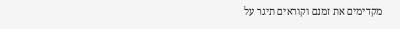מקדימים את זמנם וקוראים תיגר על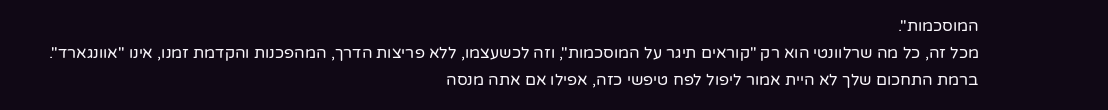המוסכמות".
מכל זה, כל מה שרלוונטי הוא רק "קוראים תיגר על המוסכמות", וזה לכשעצמו, ללא פריצות הדרך, המהפכנות והקדמת זמנו, אינו "אוונגארד".
ברמת התחכום שלך לא היית אמור ליפול לפח טיפשי כזה, אפילו אם אתה מנסה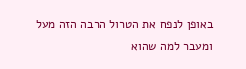באופן לנפח את הטרול הרבה הזה מעל ומעבר למה שהוא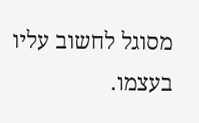מסוגל לחשוב עליו בעצמו.